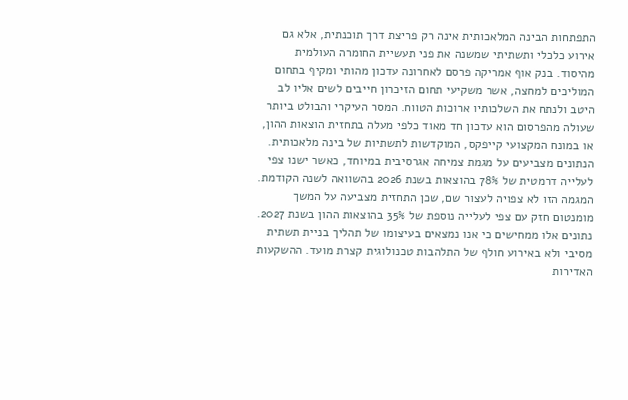התפתחות הבינה המלאכותית אינה רק פריצת דרך תוכנתית, אלא גם אירוע כלכלי ותשתיתי שמשנה את פני תעשיית החומרה העולמית מהיסוד. בנק אוף אמריקה פרסם לאחרונה עדכון מהותי ומקיף בתחום המוליכים למחצה, אשר משקיעי תחום הזיכרון חייבים לשים אליו לב היטב ולנתח את השלכותיו ארוכות הטווח. המסר העיקרי והבולט ביותר שעולה מהפרסום הוא עדכון חד מאוד כלפי מעלה בתחזית הוצאות ההון, או במונח המקצועי קייפקס, המוקדשות לתשתיות של בינה מלאכותית. הנתונים מצביעים על מגמת צמיחה אגרסיבית במיוחד, כאשר ישנו צפי לעלייה דרמטית של 78% בהוצאות בשנת 2026 בהשוואה לשנה הקודמת. המגמה הזו לא צפויה לעצור שם, שכן התחזית מצביעה על המשך מומנטום חזק עם צפי לעלייה נוספת של 35% בהוצאות ההון בשנת 2027. נתונים אלו ממחישים כי אנו נמצאים בעיצומו של תהליך בניית תשתית מסיבי ולא באירוע חולף של התלהבות טכנולוגית קצרת מועד. ההשקעות האדירות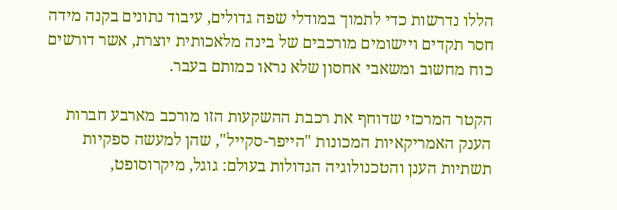הללו נדרשות כדי לתמוך במודלי שפה גדולים, עיבוד נתונים בקנה מידה חסר תקדים ויישומים מורכבים של בינה מלאכותית יוצרת, אשר דורשים כוח מחשוב ומשאבי אחסון שלא נראו כמותם בעבר.

הקטר המרכזי שדוחף את רכבת ההשקעות הזו מורכב מארבע חברות הענק האמריקאיות המכונות "הייפר-סקייל", שהן למעשה ספקיות תשתיות הענן והטכנולוגיה הגדולות בעולם: גוגל, מיקרוסופט,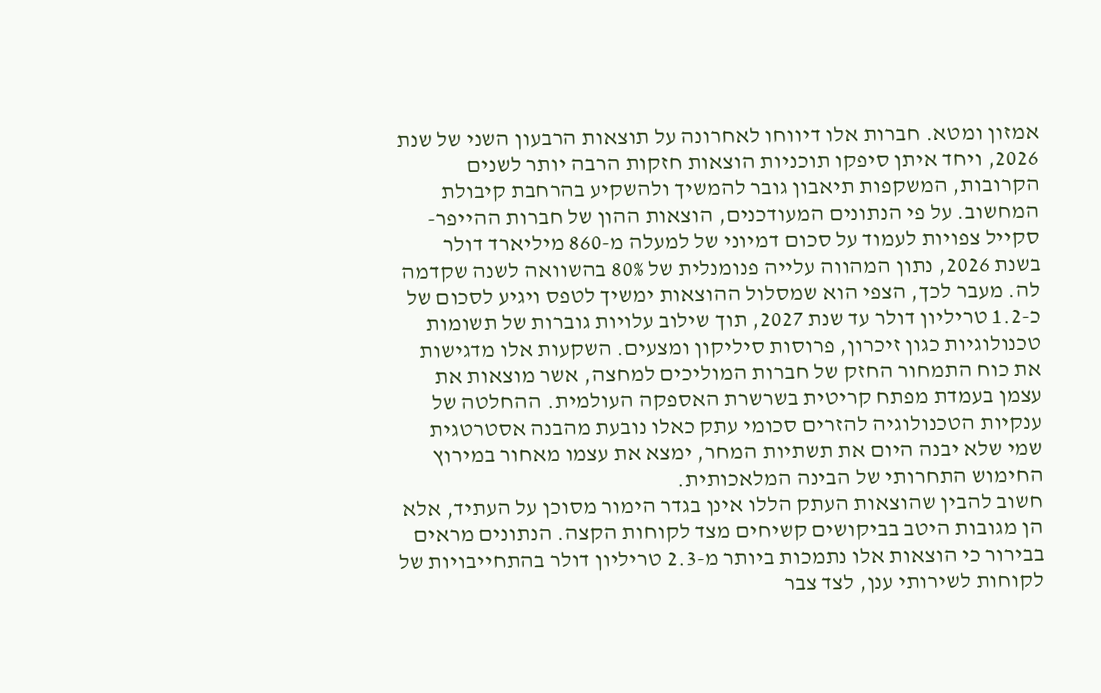אמזון ומטא. חברות אלו דיווחו לאחרונה על תוצאות הרבעון השני של שנת 2026, ויחד איתן סיפקו תוכניות הוצאות חזקות הרבה יותר לשנים הקרובות, המשקפות תיאבון גובר להמשיך ולהשקיע בהרחבת קיבולת המחשוב. על פי הנתונים המעודכנים, הוצאות ההון של חברות ההייפר-סקייל צפויות לעמוד על סכום דמיוני של למעלה מ-860 מיליארד דולר בשנת 2026, נתון המהווה עלייה פנומנלית של 80% בהשוואה לשנה שקדמה לה. מעבר לכך, הצפי הוא שמסלול ההוצאות ימשיך לטפס ויגיע לסכום של כ-1.2 טריליון דולר עד שנת 2027, תוך שילוב עלויות גוברות של תשומות טכנולוגיות כגון זיכרון, פרוסות סיליקון ומצעים. השקעות אלו מדגישות את כוח התמחור החזק של חברות המוליכים למחצה, אשר מוצאות את עצמן בעמדת מפתח קריטית בשרשרת האספקה העולמית. ההחלטה של ענקיות הטכנולוגיה להזרים סכומי עתק כאלו נובעת מהבנה אסטרטגית שמי שלא יבנה היום את תשתיות המחר, ימצא את עצמו מאחור במירוץ החימוש התחרותי של הבינה המלאכותית.
חשוב להבין שהוצאות העתק הללו אינן בגדר הימור מסוכן על העתיד, אלא הן מגובות היטב בביקושים קשיחים מצד לקוחות הקצה. הנתונים מראים בבירור כי הוצאות אלו נתמכות ביותר מ-2.3 טריליון דולר בהתחייבויות של לקוחות לשירותי ענן, לצד צבר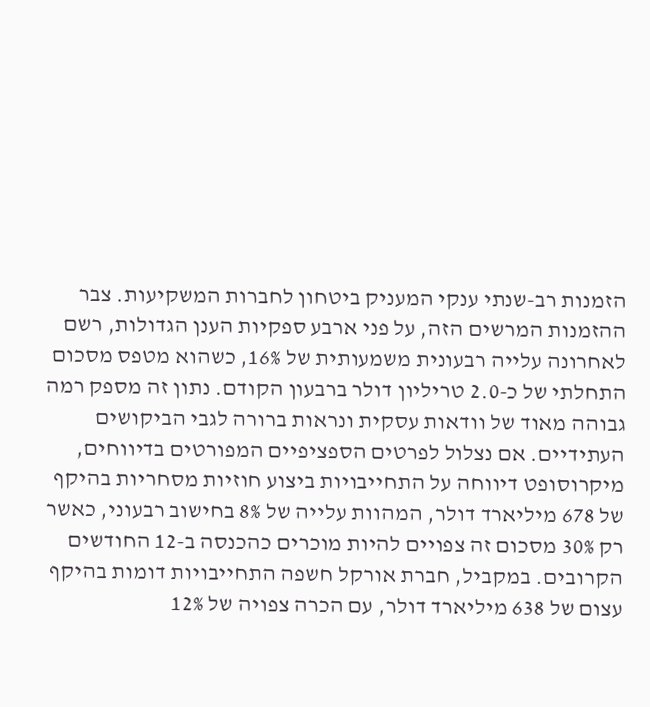הזמנות רב-שנתי ענקי המעניק ביטחון לחברות המשקיעות. צבר ההזמנות המרשים הזה, על פני ארבע ספקיות הענן הגדולות, רשם לאחרונה עלייה רבעונית משמעותית של 16%, כשהוא מטפס מסכום התחלתי של כ-2.0 טריליון דולר ברבעון הקודם. נתון זה מספק רמה גבוהה מאוד של וודאות עסקית ונראות ברורה לגבי הביקושים העתידיים. אם נצלול לפרטים הספציפיים המפורטים בדיווחים, מיקרוסופט דיווחה על התחייבויות ביצוע חוזיות מסחריות בהיקף של 678 מיליארד דולר, המהוות עלייה של 8% בחישוב רבעוני, כאשר רק 30% מסכום זה צפויים להיות מוכרים כהכנסה ב-12 החודשים הקרובים. במקביל, חברת אורקל חשפה התחייבויות דומות בהיקף עצום של 638 מיליארד דולר, עם הכרה צפויה של 12%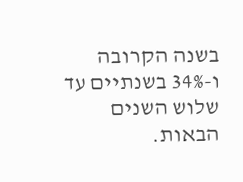בשנה הקרובה ו-34% בשנתיים עד שלוש השנים הבאות.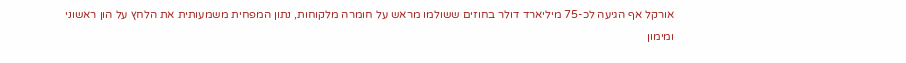אורקל אף הגיעה לכ-75 מיליארד דולר בחוזים ששולמו מראש על חומרה מלקוחות, נתון המפחית משמעותית את הלחץ על הון ראשוני ומימון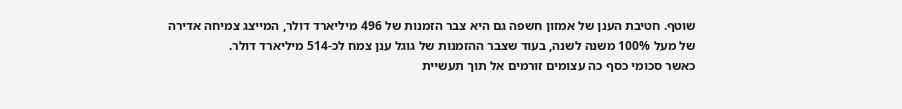שוטף. חטיבת הענן של אמזון חשפה גם היא צבר הזמנות של 496 מיליארד דולר, המייצג צמיחה אדירה של מעל 100% משנה לשנה, בעוד שצבר ההזמנות של גוגל ענן צמח לכ-514 מיליארד דולר.
כאשר סכומי כסף כה עצומים זורמים אל תוך תעשיית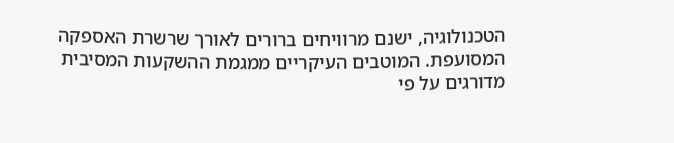הטכנולוגיה, ישנם מרוויחים ברורים לאורך שרשרת האספקה המסועפת. המוטבים העיקריים ממגמת ההשקעות המסיבית מדורגים על פי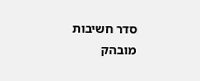סדר חשיבות מובהק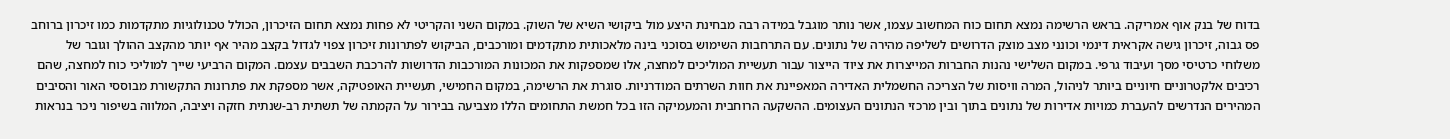בדוח של בנק אוף אמריקה. בראש הרשימה נמצא תחום כוח המחשוב עצמו, אשר נותר מוגבל במידה רבה מבחינת היצע מול ביקושי השיא של השוק. במקום השני והקריטי לא פחות נמצא תחום הזיכרון, הכולל טכנולוגיות מתקדמות כמו זיכרון ברוחב פס גבוה, זיכרון גישה אקראית דינמי וכונני מצב מוצק הדרושים לשליפה מהירה של נתונים. עם התרחבות השימוש בסוכני בינה מלאכותית מתקדמים ומורכבים, הביקוש לפתרונות זיכרון צפוי לגדול בקצב מהיר אף יותר מהקצב ההולך וגובר של משלוחי כרטיסי מסך ועיבוד גרפי. במקום השלישי נהנות החברות המייצרות את ציוד הייצור עבור תעשיית המוליכים למחצה, אלו שמספקות את המכונות המורכבות הדרושות להרכבת השבבים עצמם. המקום הרביעי שייך למוליכי כוח למחצה, שהם רכיבים אלקטרוניים חיוניים ביותר לניהול, המרה וויסות של הצריכה החשמלית האדירה המאפיינת את חוות השרתים המודרניות. סוגרת את הרשימה, במקום החמישי, תעשיית האופטיקה, אשר מספקת את פתרונות התקשורת מבוססי האור והסיבים המהירים הנדרשים להעברת כמויות אדירות של נתונים בתוך ובין מרכזי הנתונים העצומים. ההשקעה הרוחבית והמעמיקה הזו בכל חמשת התחומים הללו מצביעה בבירור על הקמתה של תשתית רב-שנתית חזקה ויציבה, המלווה בשיפור ניכר בנראות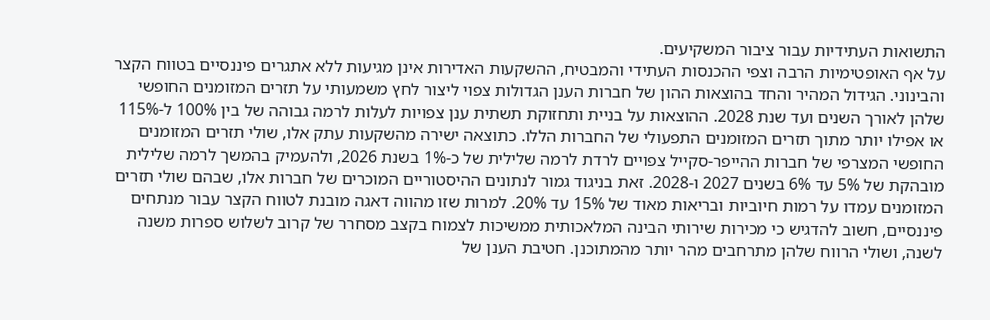התשואות העתידיות עבור ציבור המשקיעים.
על אף האופטימיות הרבה וצפי ההכנסות העתידי והמבטיח, ההשקעות האדירות אינן מגיעות ללא אתגרים פיננסיים בטווח הקצר והבינוני. הגידול המהיר והחד בהוצאות ההון של חברות הענן הגדולות צפוי ליצור לחץ משמעותי על תזרים המזומנים החופשי שלהן לאורך השנים ועד שנת 2028. ההוצאות על בניית ותחזוקת תשתית ענן צפויות לעלות לרמה גבוהה של בין 100% ל-115% או אפילו יותר מתוך תזרים המזומנים התפעולי של החברות הללו. כתוצאה ישירה מהשקעות עתק אלו, שולי תזרים המזומנים החופשי המצרפי של חברות ההייפר-סקייל צפויים לרדת לרמה שלילית של כ-1% בשנת 2026, ולהעמיק בהמשך לרמה שלילית מובהקת של 5% עד 6% בשנים 2027 ו-2028. זאת בניגוד גמור לנתונים ההיסטוריים המוכרים של חברות אלו, שבהם שולי תזרים המזומנים עמדו על רמות חיוביות ובריאות מאוד של 15% עד 20%. למרות שזו מהווה דאגה מובנת לטווח הקצר עבור מנתחים פיננסיים, חשוב להדגיש כי מכירות שירותי הבינה המלאכותית ממשיכות לצמוח בקצב מסחרר של קרוב לשלוש ספרות משנה לשנה, ושולי הרווח שלהן מתרחבים מהר יותר מהמתוכנן. חטיבת הענן של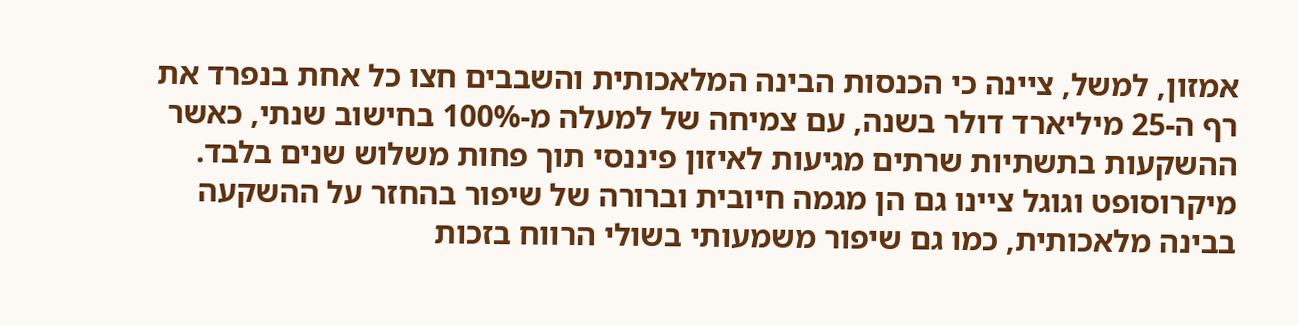אמזון, למשל, ציינה כי הכנסות הבינה המלאכותית והשבבים חצו כל אחת בנפרד את רף ה-25 מיליארד דולר בשנה, עם צמיחה של למעלה מ-100% בחישוב שנתי, כאשר ההשקעות בתשתיות שרתים מגיעות לאיזון פיננסי תוך פחות משלוש שנים בלבד. מיקרוסופט וגוגל ציינו גם הן מגמה חיובית וברורה של שיפור בהחזר על ההשקעה בבינה מלאכותית, כמו גם שיפור משמעותי בשולי הרווח בזכות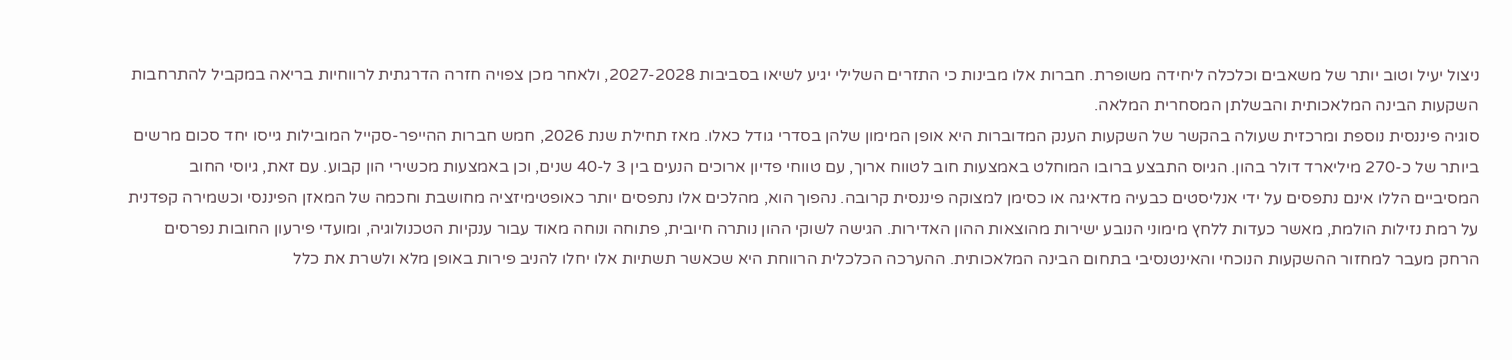ניצול יעיל וטוב יותר של משאבים וכלכלה ליחידה משופרת. חברות אלו מבינות כי התזרים השלילי יגיע לשיאו בסביבות 2027-2028, ולאחר מכן צפויה חזרה הדרגתית לרווחיות בריאה במקביל להתרחבות השקעות הבינה המלאכותית והבשלתן המסחרית המלאה.
סוגיה פיננסית נוספת ומרכזית שעולה בהקשר של השקעות הענק המדוברות היא אופן המימון שלהן בסדרי גודל כאלו. מאז תחילת שנת 2026, חמש חברות ההייפר-סקייל המובילות גייסו יחד סכום מרשים ביותר של כ-270 מיליארד דולר בהון. הגיוס התבצע ברובו המוחלט באמצעות חוב לטווח ארוך, עם טווחי פדיון ארוכים הנעים בין 3 ל-40 שנים, וכן באמצעות מכשירי הון קבוע. עם זאת, גיוסי החוב המסיביים הללו אינם נתפסים על ידי אנליסטים כבעיה מדאיגה או כסימן למצוקה פיננסית קרובה. נהפוך הוא, מהלכים אלו נתפסים יותר כאופטימיזציה מחושבת וחכמה של המאזן הפיננסי וכשמירה קפדנית על רמת נזילות הולמת, מאשר כעדות ללחץ מימוני הנובע ישירות מהוצאות ההון האדירות. הגישה לשוקי ההון נותרה חיובית, פתוחה ונוחה מאוד עבור ענקיות הטכנולוגיה, ומועדי פירעון החובות נפרסים הרחק מעבר למחזור ההשקעות הנוכחי והאינטנסיבי בתחום הבינה המלאכותית. ההערכה הכלכלית הרווחת היא שכאשר תשתיות אלו יחלו להניב פירות באופן מלא ולשרת את כלל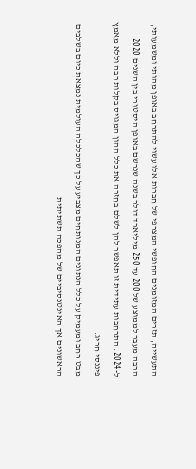התעשייה, תזרים המזומנים החופשי המצרפי של חברות אלו עשוי להתרחב באופן מהותי ומשמעותי, הרבה מעבר לממוצע של 200 עד 250 מיליארד דולר בשנה שנרשם באופן היסטורי בין השנים 2020 ל-2024. התרחבות עתידית זו תאפשר להן לשלם בחזרה את כלל ההון המגויס בקלות רבה וללא מאמץ פיננסי חריג.
מבט רחב ומעמיק על כלל הנתונים המנותחים מצביע על כך שהכלכלה העולמית נמצאת כיום בשלבים הראשונים אך האינטנסיביים של מהפכה תשתיתית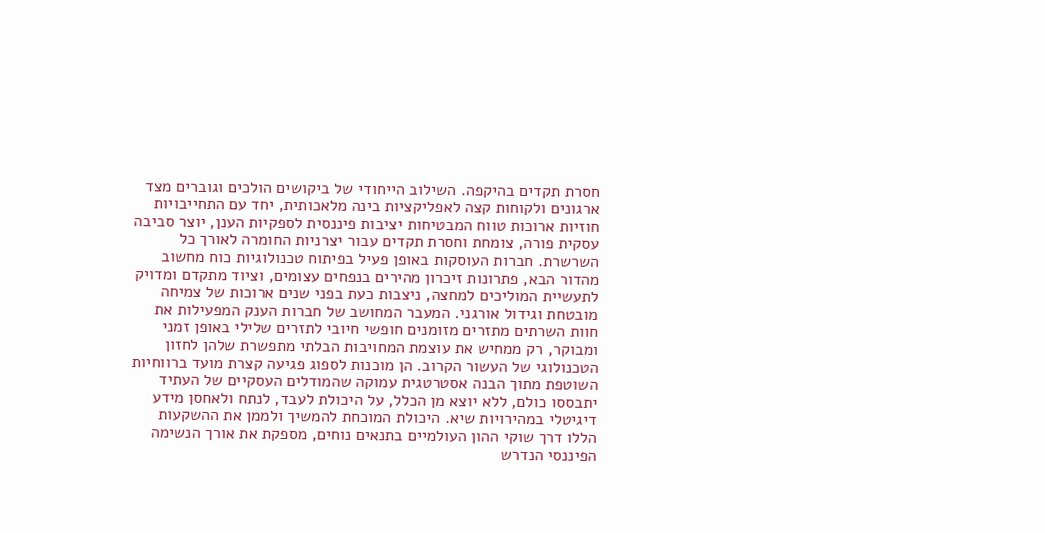חסרת תקדים בהיקפה. השילוב הייחודי של ביקושים הולכים וגוברים מצד ארגונים ולקוחות קצה לאפליקציות בינה מלאכותית, יחד עם התחייבויות חוזיות ארוכות טווח המבטיחות יציבות פיננסית לספקיות הענן, יוצר סביבה עסקית פורה, צומחת וחסרת תקדים עבור יצרניות החומרה לאורך כל השרשרת. חברות העוסקות באופן פעיל בפיתוח טכנולוגיות כוח מחשוב מהדור הבא, פתרונות זיכרון מהירים בנפחים עצומים, וציוד מתקדם ומדויק לתעשיית המוליכים למחצה, ניצבות כעת בפני שנים ארוכות של צמיחה מובטחת וגידול אורגני. המעבר המחושב של חברות הענק המפעילות את חוות השרתים מתזרים מזומנים חופשי חיובי לתזרים שלילי באופן זמני ומבוקר, רק ממחיש את עוצמת המחויבות הבלתי מתפשרת שלהן לחזון הטכנולוגי של העשור הקרוב. הן מוכנות לספוג פגיעה קצרת מועד ברווחיות השוטפת מתוך הבנה אסטרטגית עמוקה שהמודלים העסקיים של העתיד יתבססו כולם, ללא יוצא מן הכלל, על היכולת לעבד, לנתח ולאחסן מידע דיגיטלי במהירויות שיא. היכולת המוכחת להמשיך ולממן את ההשקעות הללו דרך שוקי ההון העולמיים בתנאים נוחים, מספקת את אורך הנשימה הפיננסי הנדרש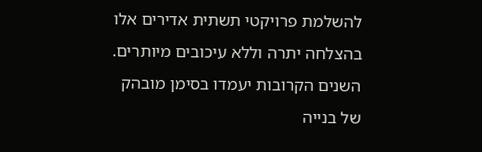להשלמת פרויקטי תשתית אדירים אלו בהצלחה יתרה וללא עיכובים מיותרים. השנים הקרובות יעמדו בסימן מובהק של בנייה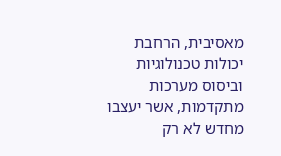מאסיבית, הרחבת יכולות טכנולוגיות וביסוס מערכות מתקדמות, אשר יעצבו מחדש לא רק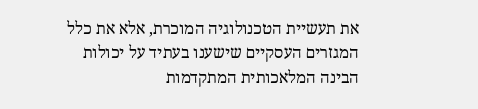את תעשיית הטכנולוגיה המוכרת, אלא את כלל המגזרים העסקיים שישענו בעתיד על יכולות הבינה המלאכותית המתקדמות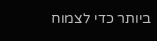ביותר כדי לצמוח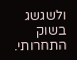ולשגשג בשוק התחרותי.